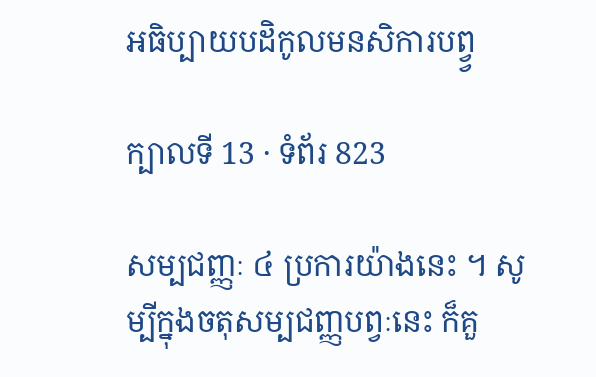អធិប្បាយបដិកូលមនសិការបព្វ្វ

ក្បាលទី 13 · ទំព័រ 823

សម្បជញ្ញៈ ៤ ប្រការយ៉ាងនេះ ។ សូម្បីក្នុងចតុសម្បជញ្ញបព្វៈនេះ ក៏គួ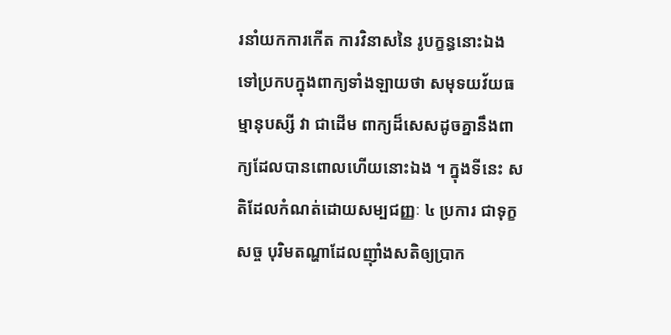រនាំយកការកើត ការវិនាសនៃ រូបក្ខន្ធនោះឯង ទៅប្រកបក្នុងពាក្យទាំងឡាយថា សមុទយវ័យធម្មានុបស្សី វា ជាដើម ពាក្យដ៏សេសដូចគ្នានឹងពាក្យដែលបានពោលហើយនោះឯង ។ ក្នុងទីនេះ សតិដែលកំណត់ដោយសម្បជញ្ញៈ ៤ ប្រការ ជាទុក្ខសច្ច បុរិមតណ្ហាដែលញ៉ាំងសតិឲ្យប្រាក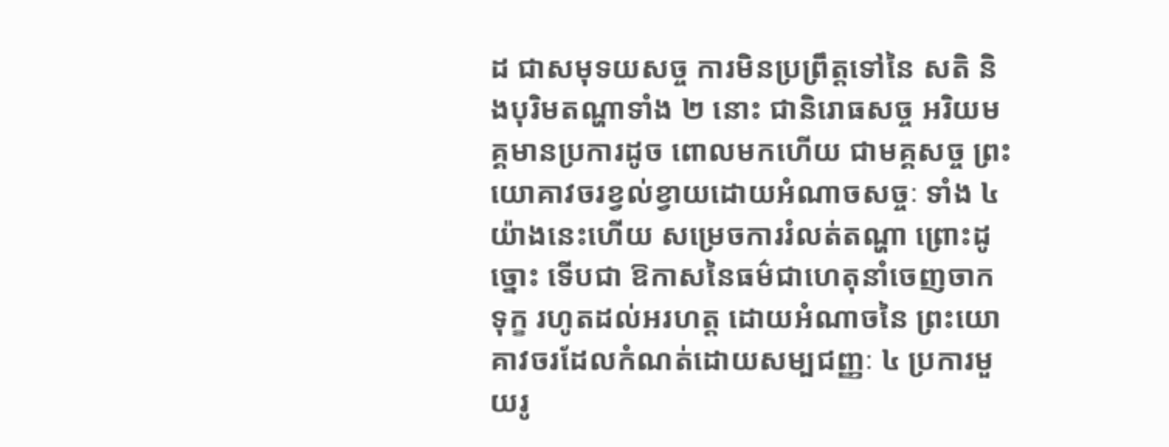ដ ជាសមុទយសច្ច ការមិនប្រព្រឹត្តទៅនៃ សតិ និងបុរិមតណ្ហាទាំង ២ នោះ ជានិរោធសច្ច អរិយមគ្គមានប្រការដូច ពោលមកហើយ ជាមគ្គសច្ច ព្រះយោគាវចរខ្វល់ខ្វាយដោយអំណាចសច្ចៈ ទាំង ៤ យ៉ាងនេះហើយ សម្រេចការរំលត់តណ្ហា ព្រោះដូច្នោះ ទើបជា ឱកាសនៃធម៌ជាហេតុនាំចេញចាកទុក្ខ រហូតដល់អរហត្ត ដោយអំណាចនៃ ព្រះយោគាវចរដែលកំណត់ដោយសម្បជញ្ញៈ ៤ ប្រការមួយរូ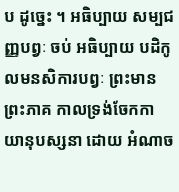ប ដូច្នេះ ។ អធិប្បាយ សម្បជញ្ញបព្វៈ ចប់ អធិប្បាយ បដិកូលមនសិការបព្វៈ ព្រះមានព្រះភាគ កាលទ្រង់ចែកកាយានុបស្សនា ដោយ អំណាច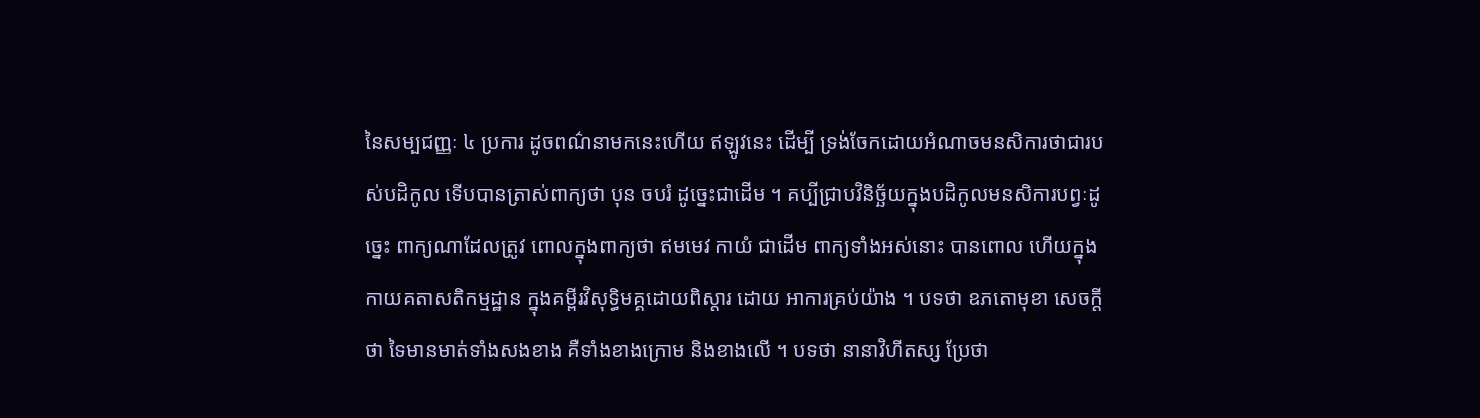នៃសម្បជញ្ញៈ ៤ ប្រការ ដូចពណ៌នាមកនេះហើយ ឥឡូវនេះ ដើម្បី ទ្រង់ចែកដោយអំណាចមនសិការថាជារបស់បដិកូល ទើបបានត្រាស់ពាក្យថា បុន ចបរំ ដូច្នេះជាដើម ។ គប្បីជ្រាបវិនិច្ឆ័យក្នុងបដិកូលមនសិការបព្វៈដូច្នេះ ពាក្យណាដែលត្រូវ ពោលក្នុងពាក្យថា ឥមមេវ កាយំ ជាដើម ពាក្យទាំងអស់នោះ បានពោល ហើយក្នុងកាយគតាសតិកម្មដ្ឋាន ក្នុងគម្ពីរវិសុទ្ធិមគ្គដោយពិស្តារ ដោយ អាការគ្រប់យ៉ាង ។ បទថា ឧភតោមុខា សេចក្តីថា ទៃមានមាត់ទាំងសងខាង គឺទាំងខាងក្រោម និងខាងលើ ។ បទថា នានាវិហីតស្ស ប្រែថា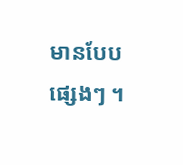មានបែបផ្សេងៗ ។